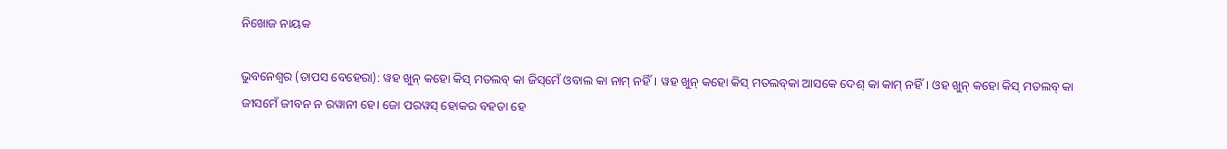ନିଖୋଜ ନାୟକ

ଭୁବନେଶ୍ୱର (ତାପସ ବେହେରା): ୱହ ଖୁନ୍‌ କହୋ କିସ୍‌ ମତଲବ୍‌ କା ଜିସ୍‌ମେଁ ଓବାଲ କା ନାମ୍‌ ନହିଁ। ୱହ ଖୁନ୍‌ କହୋ କିସ୍‌ ମତଲବ୍‌କା ଆସକେ ଦେଶ୍‌ କା କାମ୍‌ ନହିଁ। ଓହ ଖୁନ୍‌ କହୋ କିସ୍‌ ମତଲବ୍‌ କା ଜୀସମେଁ ଜୀବନ ନ ରୱାନୀ ହେ। ଜୋ ପରୱସ୍‌ ହୋକର ବହତା ହେ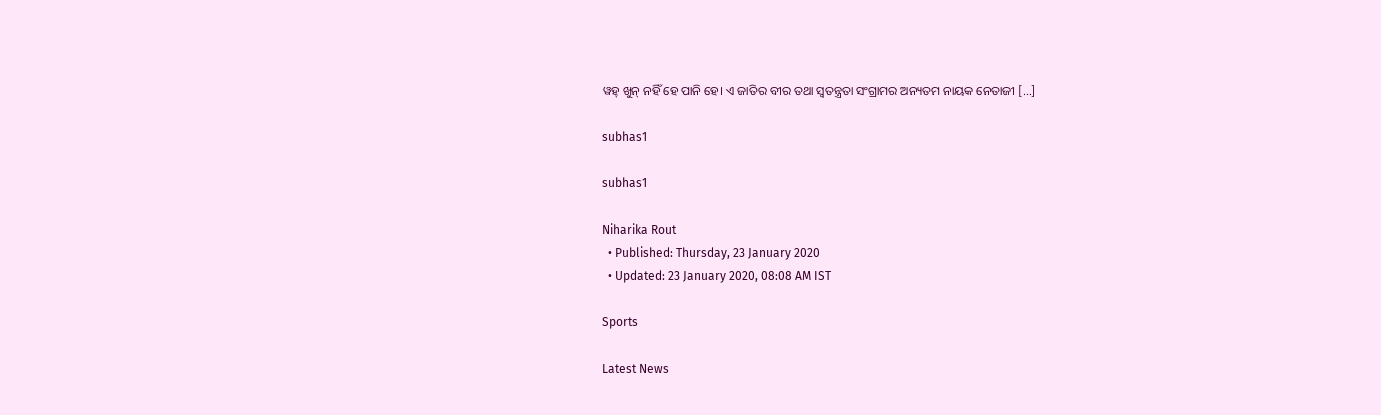ୱହ୍‌ ଖୁନ୍‌ ନହିଁ ହେ ପାନି ହେ। ଏ ଜାତିର ବୀର ତଥା ସ୍ୱତନ୍ତ୍ରତା ସଂଗ୍ରାମର ଅନ୍ୟତମ ନାୟକ ନେତାଜୀ […]

subhas1

subhas1

Niharika Rout
  • Published: Thursday, 23 January 2020
  • Updated: 23 January 2020, 08:08 AM IST

Sports

Latest News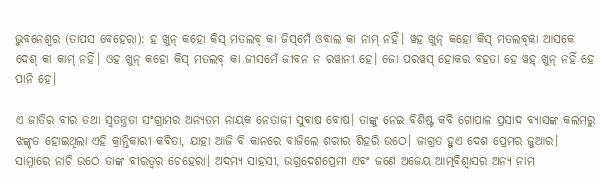ଭୁବନେଶ୍ୱର (ତାପସ ବେହେରା): ହ ଖୁନ୍‌ କହୋ କିସ୍‌ ମତଲବ୍‌ କା ଜିସ୍‌ମେଁ ଓବାଲ କା ନାମ୍‌ ନହିଁ। ୱହ ଖୁନ୍‌ କହୋ କିସ୍‌ ମତଲବ୍‌କା ଆସକେ ଦେଶ୍‌ କା କାମ୍‌ ନହିଁ। ଓହ ଖୁନ୍‌ କହୋ କିସ୍‌ ମତଲବ୍‌ କା ଜୀସମେଁ ଜୀବନ ନ ରୱାନୀ ହେ। ଜୋ ପରୱସ୍‌ ହୋକର ବହତା ହେ ୱହ୍‌ ଖୁନ୍‌ ନହିଁ ହେ ପାନି ହେ।

ଏ ଜାତିର ବୀର ତଥା ସ୍ୱତନ୍ତ୍ରତା ସଂଗ୍ରାମର ଅନ୍ୟତମ ନାୟକ ନେତାଜୀ ସୁବାଷ ବୋଷ। ତାଙ୍କୁ ନେଇ ବିଶିଷ୍ଟ କବି ଗୋପାଳ ପ୍ରସାଦ ବ୍ୟାସଙ୍କ କଲମରୁ ଝଙ୍କୃତ ହୋଇଥିଲା ଏହି କ୍ରାନ୍ତିକାରୀ କବିତା, ଯାହା ଆଜି ବି କାନରେ ବାଜିଲେ ଶରୀର ଶିହରି ଉଠେ। ଜାଗ୍ରତ ହୁଏ ଦେଶ ପ୍ରେମର ଜୁଆର। ସାମ୍ନାରେ ନାଚି ଉଠେ ତାଙ୍କ ବୀରତ୍ୱର ଚେହେରା। ଅଦମ୍ୟ ସାହସୀ, ଉଗ୍ରଦେଶପ୍ରେମୀ ଏବଂ ଜଣେ ଅଜେୟ ଆତ୍ମବିଶ୍ୱାସର ଅନ୍ୟ ନାମ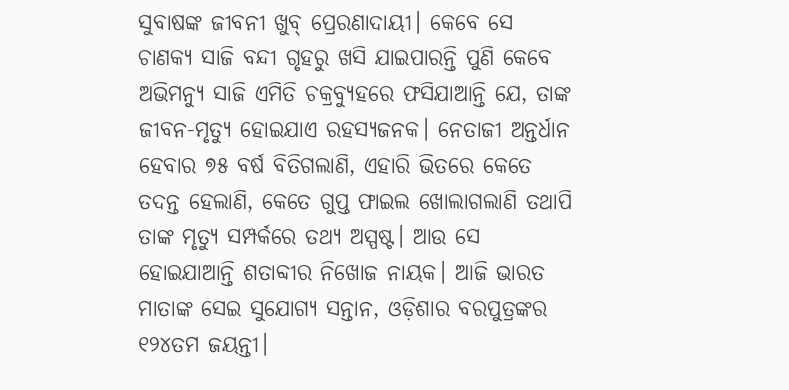ସୁବାଷଙ୍କ ଜୀବନୀ ଖୁବ୍‌ ପ୍ରେରଣାଦାୟୀ। କେବେ ସେ ଚାଣକ୍ୟ ସାଜି ବନ୍ଦୀ ଗୃହରୁ ଖସି ଯାଇପାରନ୍ତି ପୁଣି କେବେ ଅଭିମନ୍ୟୁ ସାଜି ଏମିତି ଚକ୍ରବ୍ୟୁହରେ ଫସିଯାଆନ୍ତି ଯେ, ତାଙ୍କ ଜୀବନ-ମୃତ୍ୟୁ ହୋଇଯାଏ ରହସ୍ୟଜନକ। ନେତାଜୀ ଅନ୍ତର୍ଧାନ ହେବାର ୭୫ ବର୍ଷ ବିତିଗଲାଣି, ଏହାରି ଭିତରେ କେତେ ତଦନ୍ତ ହେଲାଣି, କେତେ ଗୁପ୍ତ ଫାଇଲ ଖୋଲାଗଲାଣି ତଥାପି ତାଙ୍କ ମୃତ୍ୟୁ ସମ୍ପର୍କରେ ତଥ୍ୟ ଅସ୍ପଷ୍ଟ। ଆଉ ସେ ହୋଇଯାଆନ୍ତି ଶତାବ୍ଦୀର ନିଖୋଜ ନାୟକ। ଆଜି ଭାରତ ମାତାଙ୍କ ସେଇ ସୁଯୋଗ୍ୟ ସନ୍ତାନ, ଓଡ଼ିଶାର ବରପୁତ୍ରଙ୍କର ୧୨୪ତମ ଜୟନ୍ତୀ।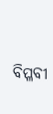ବିପ୍ଳବୀ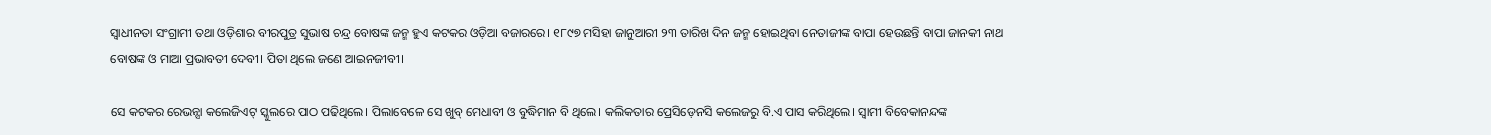ସ୍ଵାଧୀନତା ସଂଗ୍ରାମୀ ତଥା ଓଡ଼ିଶାର ବୀରପୁତ୍ର ସୁଭାଷ ଚନ୍ଦ୍ର ବୋଷଙ୍କ ଜନ୍ମ ହୁଏ କଟକର ଓଡ଼ିଆ ବଜାରରେ। ୧୮୯୭ ମସିହା ଜାନୁଆରୀ ୨୩ ତାରିଖ ଦିନ ଜନ୍ମ ହୋଇଥିବା ନେତାଜୀଙ୍କ ବାପା ହେଉଛନ୍ତି ବାପା ଜାନକୀ ନାଥ ବୋଷଙ୍କ ଓ ମାଆ ପ୍ରଭାବତୀ ଦେବୀ। ପିତା ଥିଲେ ଜଣେ ଆଇନଜୀବୀ।

ସେ କଟକର ରେଭନ୍ସା କଲେଜିଏଟ୍ ସ୍କୁଲରେ ପାଠ ପଢିଥିଲେ। ପିଲାବେଳେ ସେ ଖୁବ୍‌ ମେଧାବୀ ଓ ବୁଦ୍ଧିମାନ ବି ଥିଲେ। କଲିକତାର ପ୍ରେସିଡ଼େନସି କଲେଜରୁ ବି.ଏ ପାସ କରିଥିଲେ। ସ୍ୱାମୀ ବିବେକାନନ୍ଦଙ୍କ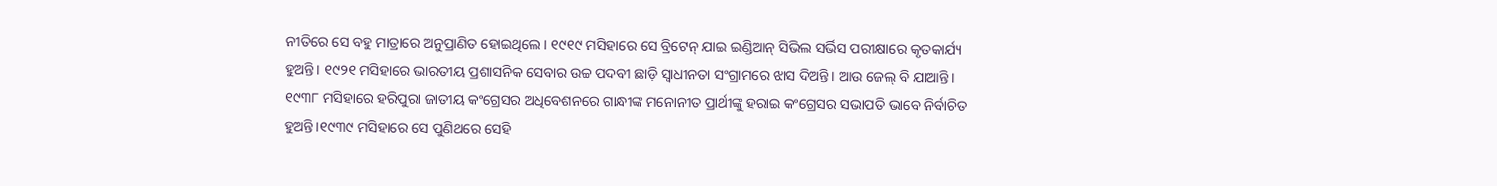ନୀତିରେ ସେ ବହୁ ମାତ୍ରାରେ ଅନୁପ୍ରାଣିତ ହୋଇଥିଲେ। ୧୯୧୯ ମସିହାରେ ସେ ବ୍ରିଟେନ୍ ଯାଇ ଇଣ୍ଡିଆନ୍‌ ସିଭିଲ ସର୍ଭିସ ପରୀକ୍ଷାରେ କୃତକାର୍ଯ୍ୟ ହୁଅନ୍ତି। ୧୯୨୧ ମସିହାରେ ଭାରତୀୟ ପ୍ରଶାସନିକ ସେବାର ଉଚ୍ଚ ପଦବୀ ଛାଡ଼ି ସ୍ୱାଧୀନତା ସଂଗ୍ରାମରେ ଝାସ ଦିଅନ୍ତି। ଆଉ ଜେଲ୍ ବି ଯାଆନ୍ତି। ୧୯୩୮ ମସିହାରେ ହରିପୁରା ଜାତୀୟ କଂଗ୍ରେସର ଅଧିବେଶନରେ ଗାନ୍ଧୀଙ୍କ ମନୋନୀତ ପ୍ରାର୍ଥୀଙ୍କୁ ହରାଇ କଂଗ୍ରେସର ସଭାପତି ଭାବେ ନିର୍ବାଚିତ ହୁଅନ୍ତି।୧୯୩୯ ମସିହାରେ ସେ ପୁଣିଥରେ ସେହି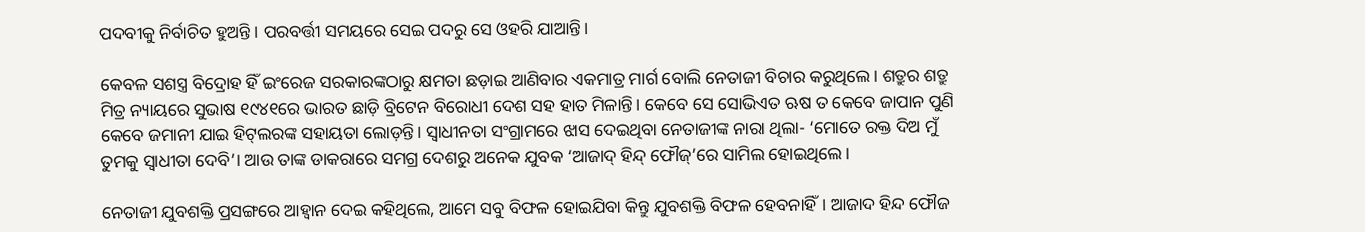ପଦବୀକୁ ନିର୍ବାଚିତ ହୁଅନ୍ତି । ପରବର୍ତ୍ତୀ ସମୟରେ ସେଇ ପଦରୁ ସେ ଓହରି ଯାଆନ୍ତି।

କେବଳ ସଶସ୍ତ୍ର ବିଦ୍ରୋହ ହିଁ ଇଂରେଜ ସରକାରଙ୍କଠାରୁ କ୍ଷମତା ଛଡ଼ାଇ ଆଣିବାର ଏକମାତ୍ର ମାର୍ଗ ବୋଲି ନେତାଜୀ ବିଚାର କରୁଥିଲେ। ଶତ୍ରୁର ଶତ୍ରୁ ମିତ୍ର ନ୍ୟାୟରେ ସୁଭାଷ ୧୯୪୧ରେ ଭାରତ ଛାଡ଼ି ବ୍ରିଟେନ ବିରୋଧୀ ଦେଶ ସହ ହାତ ମିଳାନ୍ତି। କେବେ ସେ ସୋଭିଏତ ଋଷ ତ କେବେ ଜାପାନ ପୁଣି କେବେ ଜମାନୀ ଯାଇ ହିଟ୍‌ଲରଙ୍କ ସହାୟତା ଲୋଡ଼ନ୍ତି। ସ୍ୱାଧୀନତା ସଂଗ୍ରାମରେ ଝାସ ଦେଇଥିବା ନେତାଜୀଙ୍କ ନାରା ଥିଲା- ‘ମୋତେ ରକ୍ତ ଦିଅ ମୁଁ ତୁମକୁ ସ୍ୱାଧୀତା ଦେବି’। ଆଉ ତାଙ୍କ ଡାକରାରେ ସମଗ୍ର ଦେଶରୁ ଅନେକ ଯୁବକ ‘ଆଜାଦ୍‌ ହିନ୍ଦ୍‌ ଫୌଜ୍‌’ରେ ସାମିଲ ହୋଇଥିଲେ।

ନେତାଜୀ ଯୁବଶକ୍ତି ପ୍ରସଙ୍ଗରେ ଆହ୍ୱାନ ଦେଇ କହିଥିଲେ, ଆମେ ସବୁ ବିଫଳ ହୋଇଯିବା କିନ୍ତୁ ଯୁବଶକ୍ତି ବିଫଳ ହେବନାହିଁ। ଆଜାଦ ହିନ୍ଦ ଫୌଜ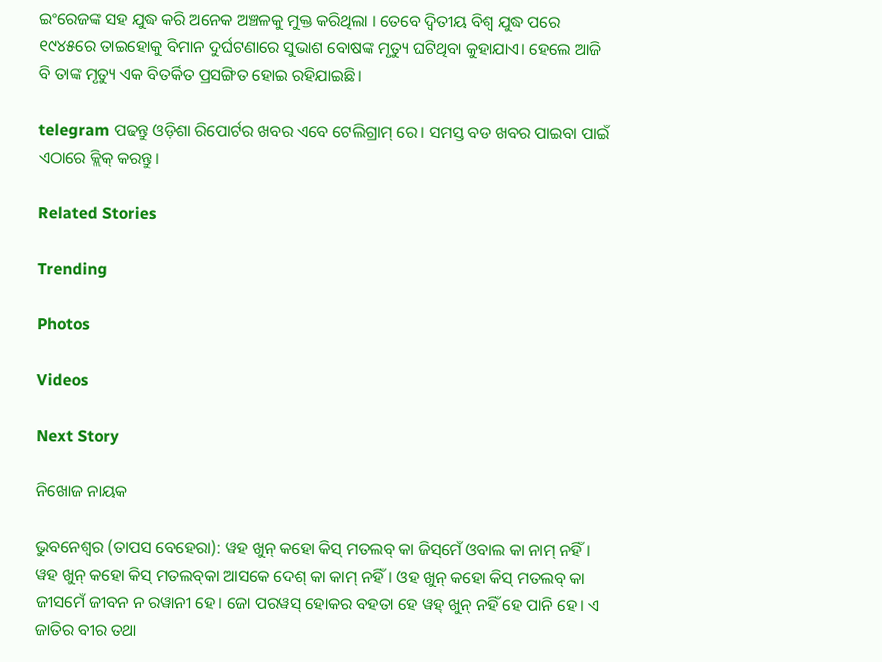ଇଂରେଜଙ୍କ ସହ ଯୁଦ୍ଧ କରି ଅନେକ ଅଞ୍ଚଳକୁ ମୁକ୍ତ କରିଥିଲା । ତେବେ ଦ୍ୱିତୀୟ ବିଶ୍ୱ ଯୁଦ୍ଧ ପରେ ୧୯୪୫ରେ ତାଇହୋକୁ ବିମାନ ଦୁର୍ଘଟଣାରେ ସୁଭାଶ ବୋଷଙ୍କ ମୃତ୍ୟୁ ଘଟିଥିବା କୁହାଯାଏ। ହେଲେ ଆଜି ବି ତାଙ୍କ ମୃତ୍ୟୁ ଏକ ବିତର୍କିତ ପ୍ରସଙ୍ଗିତ ହୋଇ ରହିଯାଇଛି।

telegram ପଢନ୍ତୁ ଓଡ଼ିଶା ରିପୋର୍ଟର ଖବର ଏବେ ଟେଲିଗ୍ରାମ୍ ରେ। ସମସ୍ତ ବଡ ଖବର ପାଇବା ପାଇଁ ଏଠାରେ କ୍ଲିକ୍ କରନ୍ତୁ।

Related Stories

Trending

Photos

Videos

Next Story

ନିଖୋଜ ନାୟକ

ଭୁବନେଶ୍ୱର (ତାପସ ବେହେରା): ୱହ ଖୁନ୍‌ କହୋ କିସ୍‌ ମତଲବ୍‌ କା ଜିସ୍‌ମେଁ ଓବାଲ କା ନାମ୍‌ ନହିଁ। ୱହ ଖୁନ୍‌ କହୋ କିସ୍‌ ମତଲବ୍‌କା ଆସକେ ଦେଶ୍‌ କା କାମ୍‌ ନହିଁ। ଓହ ଖୁନ୍‌ କହୋ କିସ୍‌ ମତଲବ୍‌ କା ଜୀସମେଁ ଜୀବନ ନ ରୱାନୀ ହେ। ଜୋ ପରୱସ୍‌ ହୋକର ବହତା ହେ ୱହ୍‌ ଖୁନ୍‌ ନହିଁ ହେ ପାନି ହେ। ଏ ଜାତିର ବୀର ତଥା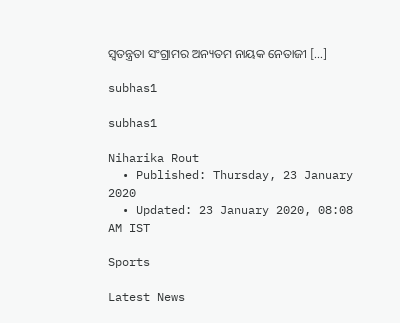ସ୍ୱତନ୍ତ୍ରତା ସଂଗ୍ରାମର ଅନ୍ୟତମ ନାୟକ ନେତାଜୀ […]

subhas1

subhas1

Niharika Rout
  • Published: Thursday, 23 January 2020
  • Updated: 23 January 2020, 08:08 AM IST

Sports

Latest News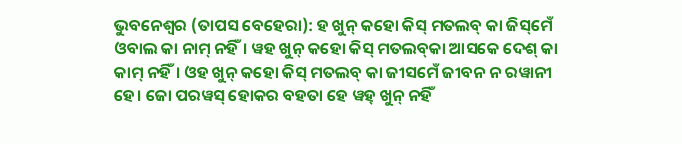ଭୁବନେଶ୍ୱର (ତାପସ ବେହେରା): ହ ଖୁନ୍‌ କହୋ କିସ୍‌ ମତଲବ୍‌ କା ଜିସ୍‌ମେଁ ଓବାଲ କା ନାମ୍‌ ନହିଁ। ୱହ ଖୁନ୍‌ କହୋ କିସ୍‌ ମତଲବ୍‌କା ଆସକେ ଦେଶ୍‌ କା କାମ୍‌ ନହିଁ। ଓହ ଖୁନ୍‌ କହୋ କିସ୍‌ ମତଲବ୍‌ କା ଜୀସମେଁ ଜୀବନ ନ ରୱାନୀ ହେ। ଜୋ ପରୱସ୍‌ ହୋକର ବହତା ହେ ୱହ୍‌ ଖୁନ୍‌ ନହିଁ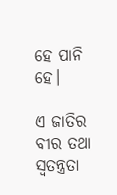ହେ ପାନି ହେ।

ଏ ଜାତିର ବୀର ତଥା ସ୍ୱତନ୍ତ୍ରତା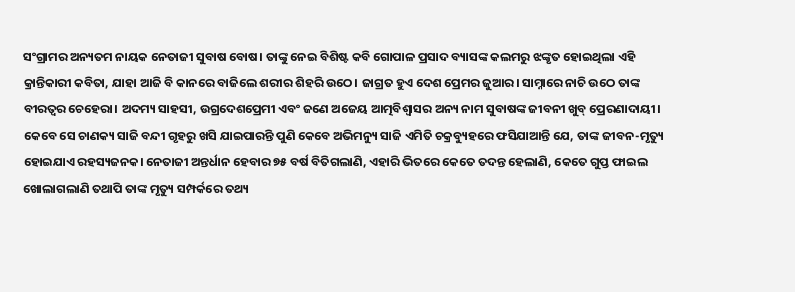ସଂଗ୍ରାମର ଅନ୍ୟତମ ନାୟକ ନେତାଜୀ ସୁବାଷ ବୋଷ। ତାଙ୍କୁ ନେଇ ବିଶିଷ୍ଟ କବି ଗୋପାଳ ପ୍ରସାଦ ବ୍ୟାସଙ୍କ କଲମରୁ ଝଙ୍କୃତ ହୋଇଥିଲା ଏହି କ୍ରାନ୍ତିକାରୀ କବିତା, ଯାହା ଆଜି ବି କାନରେ ବାଜିଲେ ଶରୀର ଶିହରି ଉଠେ। ଜାଗ୍ରତ ହୁଏ ଦେଶ ପ୍ରେମର ଜୁଆର। ସାମ୍ନାରେ ନାଚି ଉଠେ ତାଙ୍କ ବୀରତ୍ୱର ଚେହେରା। ଅଦମ୍ୟ ସାହସୀ, ଉଗ୍ରଦେଶପ୍ରେମୀ ଏବଂ ଜଣେ ଅଜେୟ ଆତ୍ମବିଶ୍ୱାସର ଅନ୍ୟ ନାମ ସୁବାଷଙ୍କ ଜୀବନୀ ଖୁବ୍‌ ପ୍ରେରଣାଦାୟୀ। କେବେ ସେ ଚାଣକ୍ୟ ସାଜି ବନ୍ଦୀ ଗୃହରୁ ଖସି ଯାଇପାରନ୍ତି ପୁଣି କେବେ ଅଭିମନ୍ୟୁ ସାଜି ଏମିତି ଚକ୍ରବ୍ୟୁହରେ ଫସିଯାଆନ୍ତି ଯେ, ତାଙ୍କ ଜୀବନ-ମୃତ୍ୟୁ ହୋଇଯାଏ ରହସ୍ୟଜନକ। ନେତାଜୀ ଅନ୍ତର୍ଧାନ ହେବାର ୭୫ ବର୍ଷ ବିତିଗଲାଣି, ଏହାରି ଭିତରେ କେତେ ତଦନ୍ତ ହେଲାଣି, କେତେ ଗୁପ୍ତ ଫାଇଲ ଖୋଲାଗଲାଣି ତଥାପି ତାଙ୍କ ମୃତ୍ୟୁ ସମ୍ପର୍କରେ ତଥ୍ୟ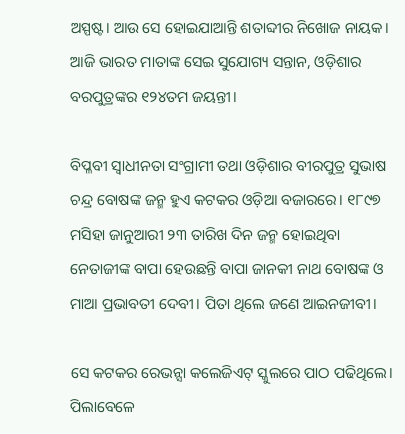ଅସ୍ପଷ୍ଟ। ଆଉ ସେ ହୋଇଯାଆନ୍ତି ଶତାବ୍ଦୀର ନିଖୋଜ ନାୟକ। ଆଜି ଭାରତ ମାତାଙ୍କ ସେଇ ସୁଯୋଗ୍ୟ ସନ୍ତାନ, ଓଡ଼ିଶାର ବରପୁତ୍ରଙ୍କର ୧୨୪ତମ ଜୟନ୍ତୀ।

ବିପ୍ଳବୀ ସ୍ଵାଧୀନତା ସଂଗ୍ରାମୀ ତଥା ଓଡ଼ିଶାର ବୀରପୁତ୍ର ସୁଭାଷ ଚନ୍ଦ୍ର ବୋଷଙ୍କ ଜନ୍ମ ହୁଏ କଟକର ଓଡ଼ିଆ ବଜାରରେ। ୧୮୯୭ ମସିହା ଜାନୁଆରୀ ୨୩ ତାରିଖ ଦିନ ଜନ୍ମ ହୋଇଥିବା ନେତାଜୀଙ୍କ ବାପା ହେଉଛନ୍ତି ବାପା ଜାନକୀ ନାଥ ବୋଷଙ୍କ ଓ ମାଆ ପ୍ରଭାବତୀ ଦେବୀ। ପିତା ଥିଲେ ଜଣେ ଆଇନଜୀବୀ।

ସେ କଟକର ରେଭନ୍ସା କଲେଜିଏଟ୍ ସ୍କୁଲରେ ପାଠ ପଢିଥିଲେ। ପିଲାବେଳେ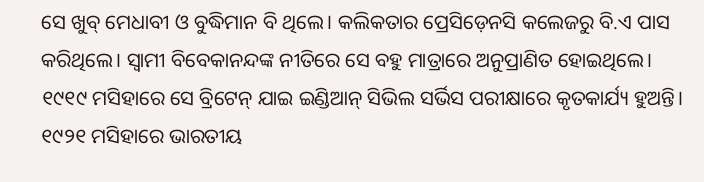ସେ ଖୁବ୍‌ ମେଧାବୀ ଓ ବୁଦ୍ଧିମାନ ବି ଥିଲେ। କଲିକତାର ପ୍ରେସିଡ଼େନସି କଲେଜରୁ ବି.ଏ ପାସ କରିଥିଲେ। ସ୍ୱାମୀ ବିବେକାନନ୍ଦଙ୍କ ନୀତିରେ ସେ ବହୁ ମାତ୍ରାରେ ଅନୁପ୍ରାଣିତ ହୋଇଥିଲେ। ୧୯୧୯ ମସିହାରେ ସେ ବ୍ରିଟେନ୍ ଯାଇ ଇଣ୍ଡିଆନ୍‌ ସିଭିଲ ସର୍ଭିସ ପରୀକ୍ଷାରେ କୃତକାର୍ଯ୍ୟ ହୁଅନ୍ତି। ୧୯୨୧ ମସିହାରେ ଭାରତୀୟ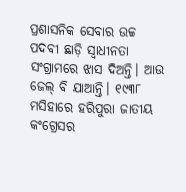ପ୍ରଶାସନିକ ସେବାର ଉଚ୍ଚ ପଦବୀ ଛାଡ଼ି ସ୍ୱାଧୀନତା ସଂଗ୍ରାମରେ ଝାସ ଦିଅନ୍ତି। ଆଉ ଜେଲ୍ ବି ଯାଆନ୍ତି। ୧୯୩୮ ମସିହାରେ ହରିପୁରା ଜାତୀୟ କଂଗ୍ରେସର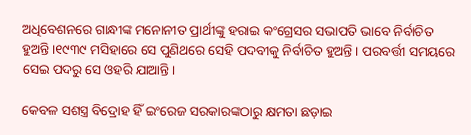ଅଧିବେଶନରେ ଗାନ୍ଧୀଙ୍କ ମନୋନୀତ ପ୍ରାର୍ଥୀଙ୍କୁ ହରାଇ କଂଗ୍ରେସର ସଭାପତି ଭାବେ ନିର୍ବାଚିତ ହୁଅନ୍ତି।୧୯୩୯ ମସିହାରେ ସେ ପୁଣିଥରେ ସେହି ପଦବୀକୁ ନିର୍ବାଚିତ ହୁଅନ୍ତି । ପରବର୍ତ୍ତୀ ସମୟରେ ସେଇ ପଦରୁ ସେ ଓହରି ଯାଆନ୍ତି।

କେବଳ ସଶସ୍ତ୍ର ବିଦ୍ରୋହ ହିଁ ଇଂରେଜ ସରକାରଙ୍କଠାରୁ କ୍ଷମତା ଛଡ଼ାଇ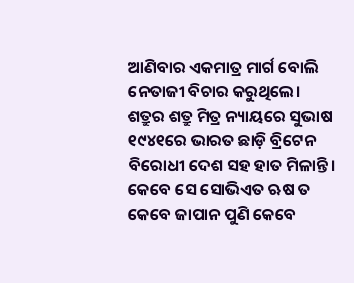ଆଣିବାର ଏକମାତ୍ର ମାର୍ଗ ବୋଲି ନେତାଜୀ ବିଚାର କରୁଥିଲେ। ଶତ୍ରୁର ଶତ୍ରୁ ମିତ୍ର ନ୍ୟାୟରେ ସୁଭାଷ ୧୯୪୧ରେ ଭାରତ ଛାଡ଼ି ବ୍ରିଟେନ ବିରୋଧୀ ଦେଶ ସହ ହାତ ମିଳାନ୍ତି। କେବେ ସେ ସୋଭିଏତ ଋଷ ତ କେବେ ଜାପାନ ପୁଣି କେବେ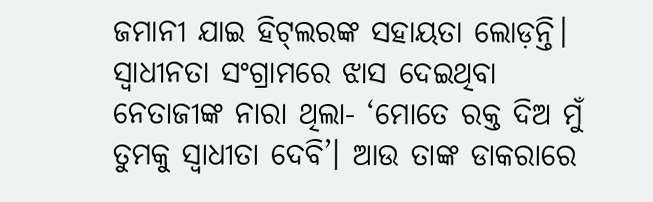ଜମାନୀ ଯାଇ ହିଟ୍‌ଲରଙ୍କ ସହାୟତା ଲୋଡ଼ନ୍ତି। ସ୍ୱାଧୀନତା ସଂଗ୍ରାମରେ ଝାସ ଦେଇଥିବା ନେତାଜୀଙ୍କ ନାରା ଥିଲା- ‘ମୋତେ ରକ୍ତ ଦିଅ ମୁଁ ତୁମକୁ ସ୍ୱାଧୀତା ଦେବି’। ଆଉ ତାଙ୍କ ଡାକରାରେ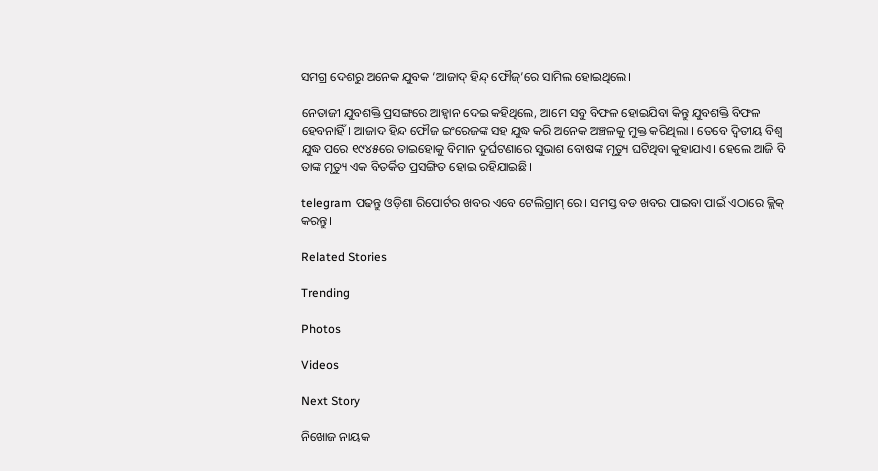ସମଗ୍ର ଦେଶରୁ ଅନେକ ଯୁବକ ‘ଆଜାଦ୍‌ ହିନ୍ଦ୍‌ ଫୌଜ୍‌’ରେ ସାମିଲ ହୋଇଥିଲେ।

ନେତାଜୀ ଯୁବଶକ୍ତି ପ୍ରସଙ୍ଗରେ ଆହ୍ୱାନ ଦେଇ କହିଥିଲେ, ଆମେ ସବୁ ବିଫଳ ହୋଇଯିବା କିନ୍ତୁ ଯୁବଶକ୍ତି ବିଫଳ ହେବନାହିଁ। ଆଜାଦ ହିନ୍ଦ ଫୌଜ ଇଂରେଜଙ୍କ ସହ ଯୁଦ୍ଧ କରି ଅନେକ ଅଞ୍ଚଳକୁ ମୁକ୍ତ କରିଥିଲା । ତେବେ ଦ୍ୱିତୀୟ ବିଶ୍ୱ ଯୁଦ୍ଧ ପରେ ୧୯୪୫ରେ ତାଇହୋକୁ ବିମାନ ଦୁର୍ଘଟଣାରେ ସୁଭାଶ ବୋଷଙ୍କ ମୃତ୍ୟୁ ଘଟିଥିବା କୁହାଯାଏ। ହେଲେ ଆଜି ବି ତାଙ୍କ ମୃତ୍ୟୁ ଏକ ବିତର୍କିତ ପ୍ରସଙ୍ଗିତ ହୋଇ ରହିଯାଇଛି।

telegram ପଢନ୍ତୁ ଓଡ଼ିଶା ରିପୋର୍ଟର ଖବର ଏବେ ଟେଲିଗ୍ରାମ୍ ରେ। ସମସ୍ତ ବଡ ଖବର ପାଇବା ପାଇଁ ଏଠାରେ କ୍ଲିକ୍ କରନ୍ତୁ।

Related Stories

Trending

Photos

Videos

Next Story

ନିଖୋଜ ନାୟକ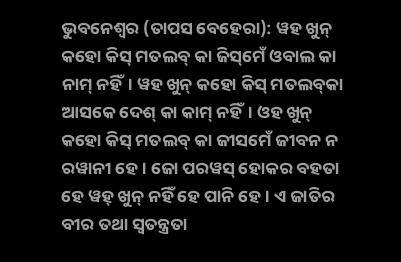ଭୁବନେଶ୍ୱର (ତାପସ ବେହେରା): ୱହ ଖୁନ୍‌ କହୋ କିସ୍‌ ମତଲବ୍‌ କା ଜିସ୍‌ମେଁ ଓବାଲ କା ନାମ୍‌ ନହିଁ। ୱହ ଖୁନ୍‌ କହୋ କିସ୍‌ ମତଲବ୍‌କା ଆସକେ ଦେଶ୍‌ କା କାମ୍‌ ନହିଁ। ଓହ ଖୁନ୍‌ କହୋ କିସ୍‌ ମତଲବ୍‌ କା ଜୀସମେଁ ଜୀବନ ନ ରୱାନୀ ହେ। ଜୋ ପରୱସ୍‌ ହୋକର ବହତା ହେ ୱହ୍‌ ଖୁନ୍‌ ନହିଁ ହେ ପାନି ହେ। ଏ ଜାତିର ବୀର ତଥା ସ୍ୱତନ୍ତ୍ରତା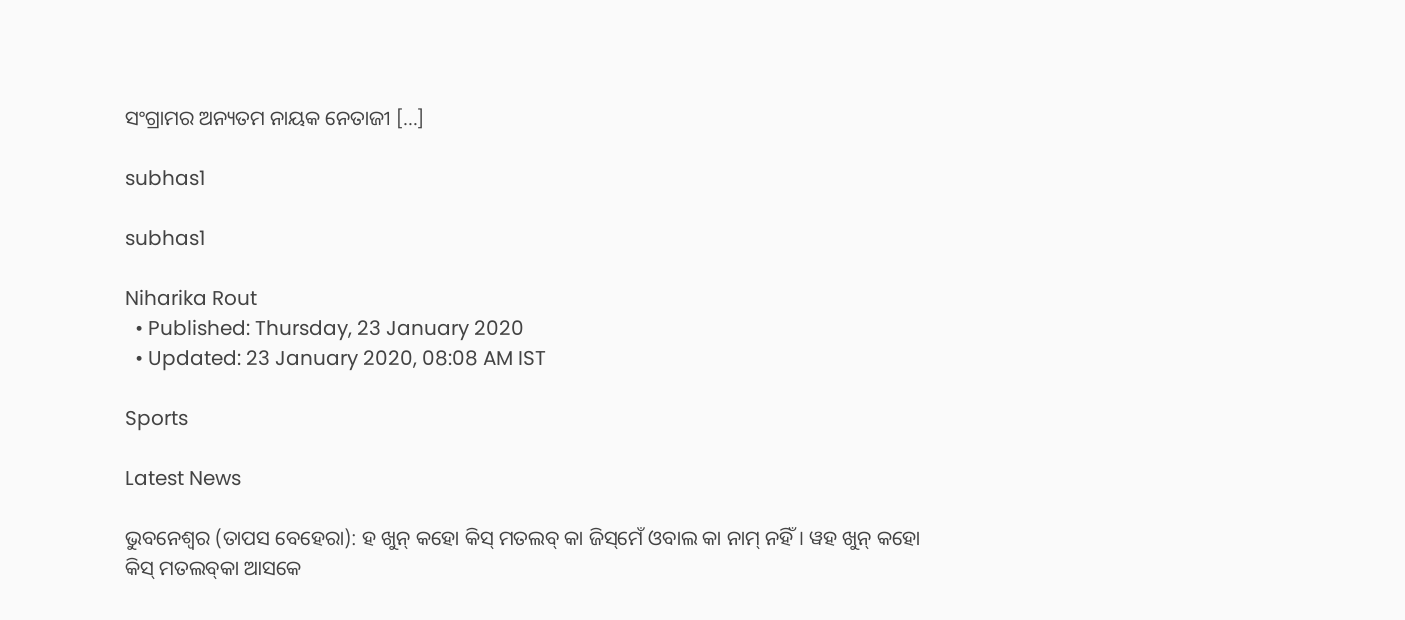ସଂଗ୍ରାମର ଅନ୍ୟତମ ନାୟକ ନେତାଜୀ […]

subhas1

subhas1

Niharika Rout
  • Published: Thursday, 23 January 2020
  • Updated: 23 January 2020, 08:08 AM IST

Sports

Latest News

ଭୁବନେଶ୍ୱର (ତାପସ ବେହେରା): ହ ଖୁନ୍‌ କହୋ କିସ୍‌ ମତଲବ୍‌ କା ଜିସ୍‌ମେଁ ଓବାଲ କା ନାମ୍‌ ନହିଁ। ୱହ ଖୁନ୍‌ କହୋ କିସ୍‌ ମତଲବ୍‌କା ଆସକେ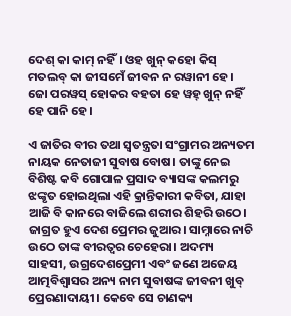ଦେଶ୍‌ କା କାମ୍‌ ନହିଁ। ଓହ ଖୁନ୍‌ କହୋ କିସ୍‌ ମତଲବ୍‌ କା ଜୀସମେଁ ଜୀବନ ନ ରୱାନୀ ହେ। ଜୋ ପରୱସ୍‌ ହୋକର ବହତା ହେ ୱହ୍‌ ଖୁନ୍‌ ନହିଁ ହେ ପାନି ହେ।

ଏ ଜାତିର ବୀର ତଥା ସ୍ୱତନ୍ତ୍ରତା ସଂଗ୍ରାମର ଅନ୍ୟତମ ନାୟକ ନେତାଜୀ ସୁବାଷ ବୋଷ। ତାଙ୍କୁ ନେଇ ବିଶିଷ୍ଟ କବି ଗୋପାଳ ପ୍ରସାଦ ବ୍ୟାସଙ୍କ କଲମରୁ ଝଙ୍କୃତ ହୋଇଥିଲା ଏହି କ୍ରାନ୍ତିକାରୀ କବିତା, ଯାହା ଆଜି ବି କାନରେ ବାଜିଲେ ଶରୀର ଶିହରି ଉଠେ। ଜାଗ୍ରତ ହୁଏ ଦେଶ ପ୍ରେମର ଜୁଆର। ସାମ୍ନାରେ ନାଚି ଉଠେ ତାଙ୍କ ବୀରତ୍ୱର ଚେହେରା। ଅଦମ୍ୟ ସାହସୀ, ଉଗ୍ରଦେଶପ୍ରେମୀ ଏବଂ ଜଣେ ଅଜେୟ ଆତ୍ମବିଶ୍ୱାସର ଅନ୍ୟ ନାମ ସୁବାଷଙ୍କ ଜୀବନୀ ଖୁବ୍‌ ପ୍ରେରଣାଦାୟୀ। କେବେ ସେ ଚାଣକ୍ୟ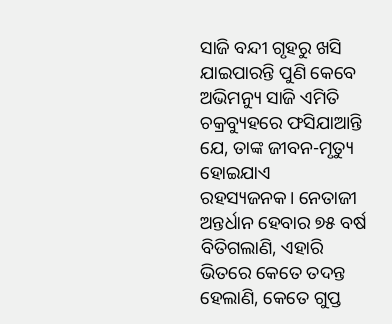ସାଜି ବନ୍ଦୀ ଗୃହରୁ ଖସି ଯାଇପାରନ୍ତି ପୁଣି କେବେ ଅଭିମନ୍ୟୁ ସାଜି ଏମିତି ଚକ୍ରବ୍ୟୁହରେ ଫସିଯାଆନ୍ତି ଯେ, ତାଙ୍କ ଜୀବନ-ମୃତ୍ୟୁ ହୋଇଯାଏ ରହସ୍ୟଜନକ। ନେତାଜୀ ଅନ୍ତର୍ଧାନ ହେବାର ୭୫ ବର୍ଷ ବିତିଗଲାଣି, ଏହାରି ଭିତରେ କେତେ ତଦନ୍ତ ହେଲାଣି, କେତେ ଗୁପ୍ତ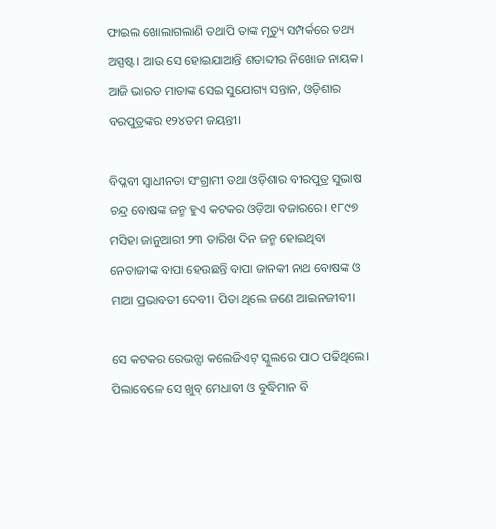ଫାଇଲ ଖୋଲାଗଲାଣି ତଥାପି ତାଙ୍କ ମୃତ୍ୟୁ ସମ୍ପର୍କରେ ତଥ୍ୟ ଅସ୍ପଷ୍ଟ। ଆଉ ସେ ହୋଇଯାଆନ୍ତି ଶତାବ୍ଦୀର ନିଖୋଜ ନାୟକ। ଆଜି ଭାରତ ମାତାଙ୍କ ସେଇ ସୁଯୋଗ୍ୟ ସନ୍ତାନ, ଓଡ଼ିଶାର ବରପୁତ୍ରଙ୍କର ୧୨୪ତମ ଜୟନ୍ତୀ।

ବିପ୍ଳବୀ ସ୍ଵାଧୀନତା ସଂଗ୍ରାମୀ ତଥା ଓଡ଼ିଶାର ବୀରପୁତ୍ର ସୁଭାଷ ଚନ୍ଦ୍ର ବୋଷଙ୍କ ଜନ୍ମ ହୁଏ କଟକର ଓଡ଼ିଆ ବଜାରରେ। ୧୮୯୭ ମସିହା ଜାନୁଆରୀ ୨୩ ତାରିଖ ଦିନ ଜନ୍ମ ହୋଇଥିବା ନେତାଜୀଙ୍କ ବାପା ହେଉଛନ୍ତି ବାପା ଜାନକୀ ନାଥ ବୋଷଙ୍କ ଓ ମାଆ ପ୍ରଭାବତୀ ଦେବୀ। ପିତା ଥିଲେ ଜଣେ ଆଇନଜୀବୀ।

ସେ କଟକର ରେଭନ୍ସା କଲେଜିଏଟ୍ ସ୍କୁଲରେ ପାଠ ପଢିଥିଲେ। ପିଲାବେଳେ ସେ ଖୁବ୍‌ ମେଧାବୀ ଓ ବୁଦ୍ଧିମାନ ବି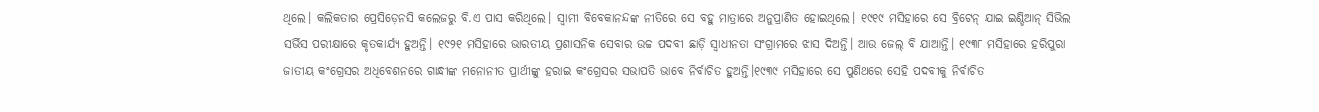ଥିଲେ। କଲିକତାର ପ୍ରେସିଡ଼େନସି କଲେଜରୁ ବି.ଏ ପାସ କରିଥିଲେ। ସ୍ୱାମୀ ବିବେକାନନ୍ଦଙ୍କ ନୀତିରେ ସେ ବହୁ ମାତ୍ରାରେ ଅନୁପ୍ରାଣିତ ହୋଇଥିଲେ। ୧୯୧୯ ମସିହାରେ ସେ ବ୍ରିଟେନ୍ ଯାଇ ଇଣ୍ଡିଆନ୍‌ ସିଭିଲ ସର୍ଭିସ ପରୀକ୍ଷାରେ କୃତକାର୍ଯ୍ୟ ହୁଅନ୍ତି। ୧୯୨୧ ମସିହାରେ ଭାରତୀୟ ପ୍ରଶାସନିକ ସେବାର ଉଚ୍ଚ ପଦବୀ ଛାଡ଼ି ସ୍ୱାଧୀନତା ସଂଗ୍ରାମରେ ଝାସ ଦିଅନ୍ତି। ଆଉ ଜେଲ୍ ବି ଯାଆନ୍ତି। ୧୯୩୮ ମସିହାରେ ହରିପୁରା ଜାତୀୟ କଂଗ୍ରେସର ଅଧିବେଶନରେ ଗାନ୍ଧୀଙ୍କ ମନୋନୀତ ପ୍ରାର୍ଥୀଙ୍କୁ ହରାଇ କଂଗ୍ରେସର ସଭାପତି ଭାବେ ନିର୍ବାଚିତ ହୁଅନ୍ତି।୧୯୩୯ ମସିହାରେ ସେ ପୁଣିଥରେ ସେହି ପଦବୀକୁ ନିର୍ବାଚିତ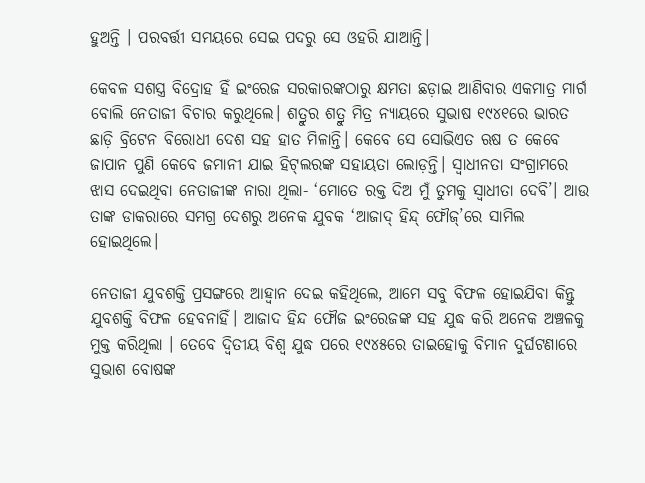ହୁଅନ୍ତି । ପରବର୍ତ୍ତୀ ସମୟରେ ସେଇ ପଦରୁ ସେ ଓହରି ଯାଆନ୍ତି।

କେବଳ ସଶସ୍ତ୍ର ବିଦ୍ରୋହ ହିଁ ଇଂରେଜ ସରକାରଙ୍କଠାରୁ କ୍ଷମତା ଛଡ଼ାଇ ଆଣିବାର ଏକମାତ୍ର ମାର୍ଗ ବୋଲି ନେତାଜୀ ବିଚାର କରୁଥିଲେ। ଶତ୍ରୁର ଶତ୍ରୁ ମିତ୍ର ନ୍ୟାୟରେ ସୁଭାଷ ୧୯୪୧ରେ ଭାରତ ଛାଡ଼ି ବ୍ରିଟେନ ବିରୋଧୀ ଦେଶ ସହ ହାତ ମିଳାନ୍ତି। କେବେ ସେ ସୋଭିଏତ ଋଷ ତ କେବେ ଜାପାନ ପୁଣି କେବେ ଜମାନୀ ଯାଇ ହିଟ୍‌ଲରଙ୍କ ସହାୟତା ଲୋଡ଼ନ୍ତି। ସ୍ୱାଧୀନତା ସଂଗ୍ରାମରେ ଝାସ ଦେଇଥିବା ନେତାଜୀଙ୍କ ନାରା ଥିଲା- ‘ମୋତେ ରକ୍ତ ଦିଅ ମୁଁ ତୁମକୁ ସ୍ୱାଧୀତା ଦେବି’। ଆଉ ତାଙ୍କ ଡାକରାରେ ସମଗ୍ର ଦେଶରୁ ଅନେକ ଯୁବକ ‘ଆଜାଦ୍‌ ହିନ୍ଦ୍‌ ଫୌଜ୍‌’ରେ ସାମିଲ ହୋଇଥିଲେ।

ନେତାଜୀ ଯୁବଶକ୍ତି ପ୍ରସଙ୍ଗରେ ଆହ୍ୱାନ ଦେଇ କହିଥିଲେ, ଆମେ ସବୁ ବିଫଳ ହୋଇଯିବା କିନ୍ତୁ ଯୁବଶକ୍ତି ବିଫଳ ହେବନାହିଁ। ଆଜାଦ ହିନ୍ଦ ଫୌଜ ଇଂରେଜଙ୍କ ସହ ଯୁଦ୍ଧ କରି ଅନେକ ଅଞ୍ଚଳକୁ ମୁକ୍ତ କରିଥିଲା । ତେବେ ଦ୍ୱିତୀୟ ବିଶ୍ୱ ଯୁଦ୍ଧ ପରେ ୧୯୪୫ରେ ତାଇହୋକୁ ବିମାନ ଦୁର୍ଘଟଣାରେ ସୁଭାଶ ବୋଷଙ୍କ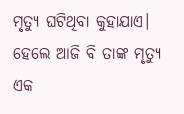ମୃତ୍ୟୁ ଘଟିଥିବା କୁହାଯାଏ। ହେଲେ ଆଜି ବି ତାଙ୍କ ମୃତ୍ୟୁ ଏକ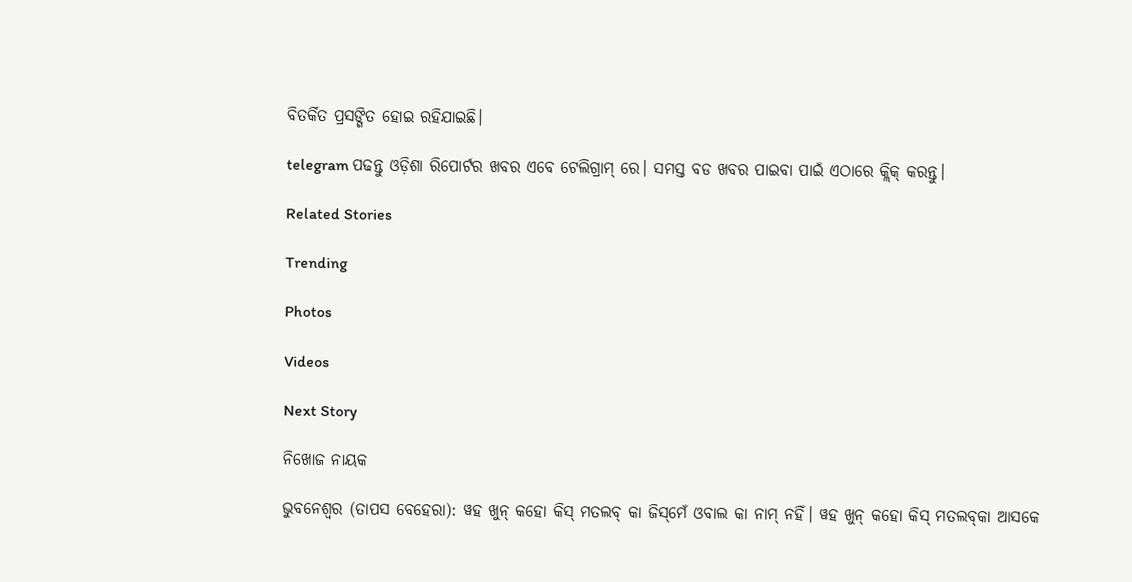ବିତର୍କିତ ପ୍ରସଙ୍ଗିତ ହୋଇ ରହିଯାଇଛି।

telegram ପଢନ୍ତୁ ଓଡ଼ିଶା ରିପୋର୍ଟର ଖବର ଏବେ ଟେଲିଗ୍ରାମ୍ ରେ। ସମସ୍ତ ବଡ ଖବର ପାଇବା ପାଇଁ ଏଠାରେ କ୍ଲିକ୍ କରନ୍ତୁ।

Related Stories

Trending

Photos

Videos

Next Story

ନିଖୋଜ ନାୟକ

ଭୁବନେଶ୍ୱର (ତାପସ ବେହେରା): ୱହ ଖୁନ୍‌ କହୋ କିସ୍‌ ମତଲବ୍‌ କା ଜିସ୍‌ମେଁ ଓବାଲ କା ନାମ୍‌ ନହିଁ। ୱହ ଖୁନ୍‌ କହୋ କିସ୍‌ ମତଲବ୍‌କା ଆସକେ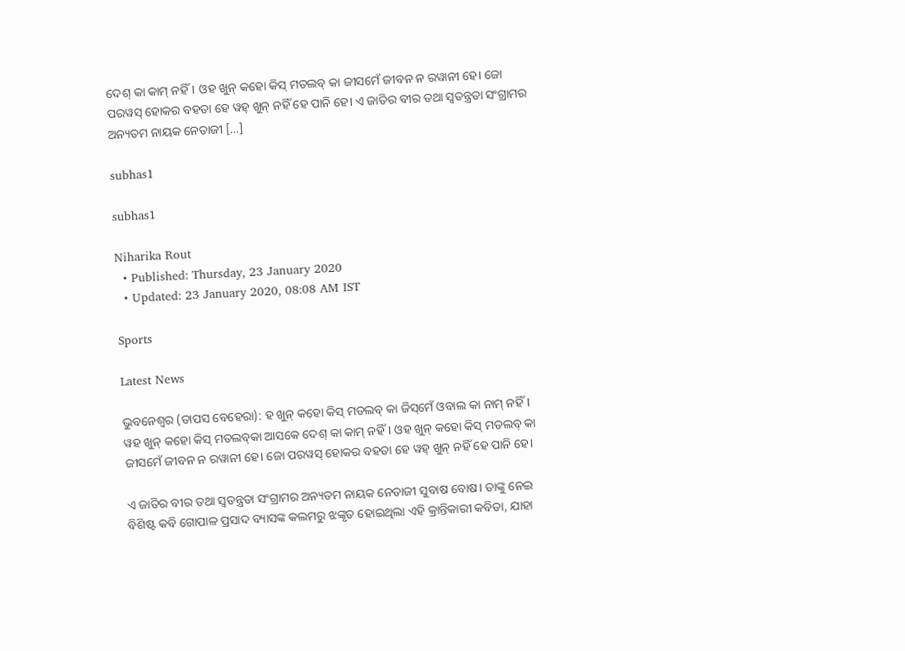ଦେଶ୍‌ କା କାମ୍‌ ନହିଁ। ଓହ ଖୁନ୍‌ କହୋ କିସ୍‌ ମତଲବ୍‌ କା ଜୀସମେଁ ଜୀବନ ନ ରୱାନୀ ହେ। ଜୋ ପରୱସ୍‌ ହୋକର ବହତା ହେ ୱହ୍‌ ଖୁନ୍‌ ନହିଁ ହେ ପାନି ହେ। ଏ ଜାତିର ବୀର ତଥା ସ୍ୱତନ୍ତ୍ରତା ସଂଗ୍ରାମର ଅନ୍ୟତମ ନାୟକ ନେତାଜୀ […]

subhas1

subhas1

Niharika Rout
  • Published: Thursday, 23 January 2020
  • Updated: 23 January 2020, 08:08 AM IST

Sports

Latest News

ଭୁବନେଶ୍ୱର (ତାପସ ବେହେରା): ହ ଖୁନ୍‌ କହୋ କିସ୍‌ ମତଲବ୍‌ କା ଜିସ୍‌ମେଁ ଓବାଲ କା ନାମ୍‌ ନହିଁ। ୱହ ଖୁନ୍‌ କହୋ କିସ୍‌ ମତଲବ୍‌କା ଆସକେ ଦେଶ୍‌ କା କାମ୍‌ ନହିଁ। ଓହ ଖୁନ୍‌ କହୋ କିସ୍‌ ମତଲବ୍‌ କା ଜୀସମେଁ ଜୀବନ ନ ରୱାନୀ ହେ। ଜୋ ପରୱସ୍‌ ହୋକର ବହତା ହେ ୱହ୍‌ ଖୁନ୍‌ ନହିଁ ହେ ପାନି ହେ।

ଏ ଜାତିର ବୀର ତଥା ସ୍ୱତନ୍ତ୍ରତା ସଂଗ୍ରାମର ଅନ୍ୟତମ ନାୟକ ନେତାଜୀ ସୁବାଷ ବୋଷ। ତାଙ୍କୁ ନେଇ ବିଶିଷ୍ଟ କବି ଗୋପାଳ ପ୍ରସାଦ ବ୍ୟାସଙ୍କ କଲମରୁ ଝଙ୍କୃତ ହୋଇଥିଲା ଏହି କ୍ରାନ୍ତିକାରୀ କବିତା, ଯାହା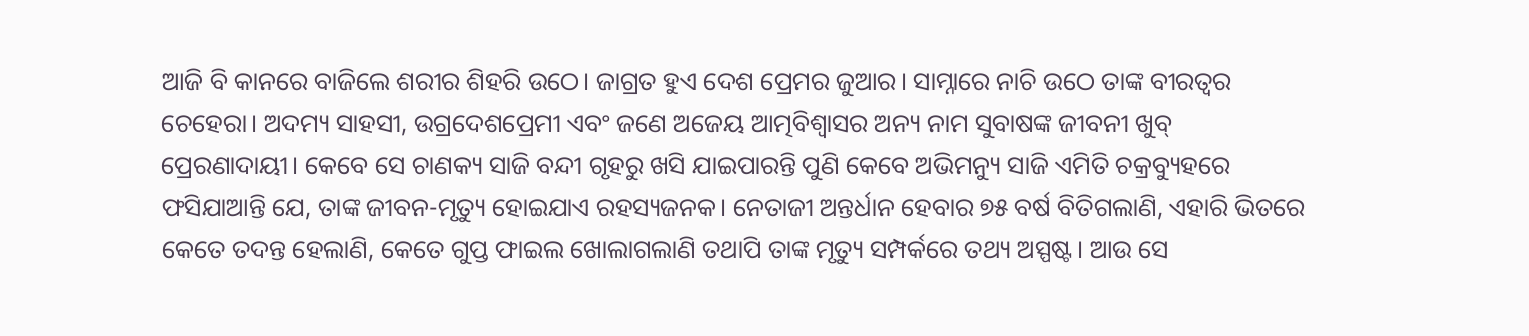ଆଜି ବି କାନରେ ବାଜିଲେ ଶରୀର ଶିହରି ଉଠେ। ଜାଗ୍ରତ ହୁଏ ଦେଶ ପ୍ରେମର ଜୁଆର। ସାମ୍ନାରେ ନାଚି ଉଠେ ତାଙ୍କ ବୀରତ୍ୱର ଚେହେରା। ଅଦମ୍ୟ ସାହସୀ, ଉଗ୍ରଦେଶପ୍ରେମୀ ଏବଂ ଜଣେ ଅଜେୟ ଆତ୍ମବିଶ୍ୱାସର ଅନ୍ୟ ନାମ ସୁବାଷଙ୍କ ଜୀବନୀ ଖୁବ୍‌ ପ୍ରେରଣାଦାୟୀ। କେବେ ସେ ଚାଣକ୍ୟ ସାଜି ବନ୍ଦୀ ଗୃହରୁ ଖସି ଯାଇପାରନ୍ତି ପୁଣି କେବେ ଅଭିମନ୍ୟୁ ସାଜି ଏମିତି ଚକ୍ରବ୍ୟୁହରେ ଫସିଯାଆନ୍ତି ଯେ, ତାଙ୍କ ଜୀବନ-ମୃତ୍ୟୁ ହୋଇଯାଏ ରହସ୍ୟଜନକ। ନେତାଜୀ ଅନ୍ତର୍ଧାନ ହେବାର ୭୫ ବର୍ଷ ବିତିଗଲାଣି, ଏହାରି ଭିତରେ କେତେ ତଦନ୍ତ ହେଲାଣି, କେତେ ଗୁପ୍ତ ଫାଇଲ ଖୋଲାଗଲାଣି ତଥାପି ତାଙ୍କ ମୃତ୍ୟୁ ସମ୍ପର୍କରେ ତଥ୍ୟ ଅସ୍ପଷ୍ଟ। ଆଉ ସେ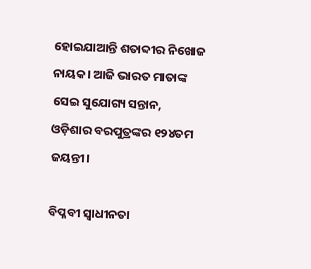ହୋଇଯାଆନ୍ତି ଶତାବ୍ଦୀର ନିଖୋଜ ନାୟକ। ଆଜି ଭାରତ ମାତାଙ୍କ ସେଇ ସୁଯୋଗ୍ୟ ସନ୍ତାନ, ଓଡ଼ିଶାର ବରପୁତ୍ରଙ୍କର ୧୨୪ତମ ଜୟନ୍ତୀ।

ବିପ୍ଳବୀ ସ୍ଵାଧୀନତା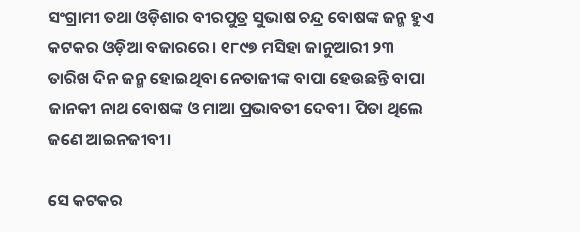ସଂଗ୍ରାମୀ ତଥା ଓଡ଼ିଶାର ବୀରପୁତ୍ର ସୁଭାଷ ଚନ୍ଦ୍ର ବୋଷଙ୍କ ଜନ୍ମ ହୁଏ କଟକର ଓଡ଼ିଆ ବଜାରରେ। ୧୮୯୭ ମସିହା ଜାନୁଆରୀ ୨୩ ତାରିଖ ଦିନ ଜନ୍ମ ହୋଇଥିବା ନେତାଜୀଙ୍କ ବାପା ହେଉଛନ୍ତି ବାପା ଜାନକୀ ନାଥ ବୋଷଙ୍କ ଓ ମାଆ ପ୍ରଭାବତୀ ଦେବୀ। ପିତା ଥିଲେ ଜଣେ ଆଇନଜୀବୀ।

ସେ କଟକର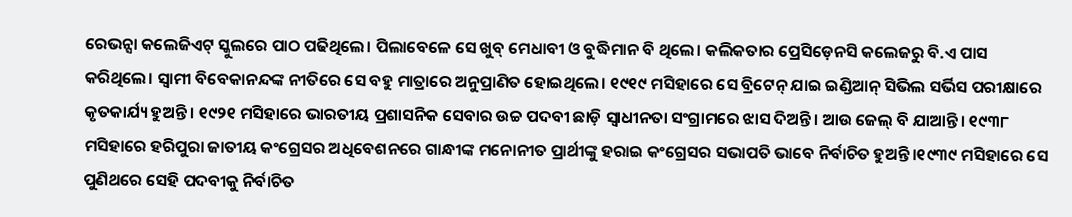ରେଭନ୍ସା କଲେଜିଏଟ୍ ସ୍କୁଲରେ ପାଠ ପଢିଥିଲେ। ପିଲାବେଳେ ସେ ଖୁବ୍‌ ମେଧାବୀ ଓ ବୁଦ୍ଧିମାନ ବି ଥିଲେ। କଲିକତାର ପ୍ରେସିଡ଼େନସି କଲେଜରୁ ବି.ଏ ପାସ କରିଥିଲେ। ସ୍ୱାମୀ ବିବେକାନନ୍ଦଙ୍କ ନୀତିରେ ସେ ବହୁ ମାତ୍ରାରେ ଅନୁପ୍ରାଣିତ ହୋଇଥିଲେ। ୧୯୧୯ ମସିହାରେ ସେ ବ୍ରିଟେନ୍ ଯାଇ ଇଣ୍ଡିଆନ୍‌ ସିଭିଲ ସର୍ଭିସ ପରୀକ୍ଷାରେ କୃତକାର୍ଯ୍ୟ ହୁଅନ୍ତି। ୧୯୨୧ ମସିହାରେ ଭାରତୀୟ ପ୍ରଶାସନିକ ସେବାର ଉଚ୍ଚ ପଦବୀ ଛାଡ଼ି ସ୍ୱାଧୀନତା ସଂଗ୍ରାମରେ ଝାସ ଦିଅନ୍ତି। ଆଉ ଜେଲ୍ ବି ଯାଆନ୍ତି। ୧୯୩୮ ମସିହାରେ ହରିପୁରା ଜାତୀୟ କଂଗ୍ରେସର ଅଧିବେଶନରେ ଗାନ୍ଧୀଙ୍କ ମନୋନୀତ ପ୍ରାର୍ଥୀଙ୍କୁ ହରାଇ କଂଗ୍ରେସର ସଭାପତି ଭାବେ ନିର୍ବାଚିତ ହୁଅନ୍ତି।୧୯୩୯ ମସିହାରେ ସେ ପୁଣିଥରେ ସେହି ପଦବୀକୁ ନିର୍ବାଚିତ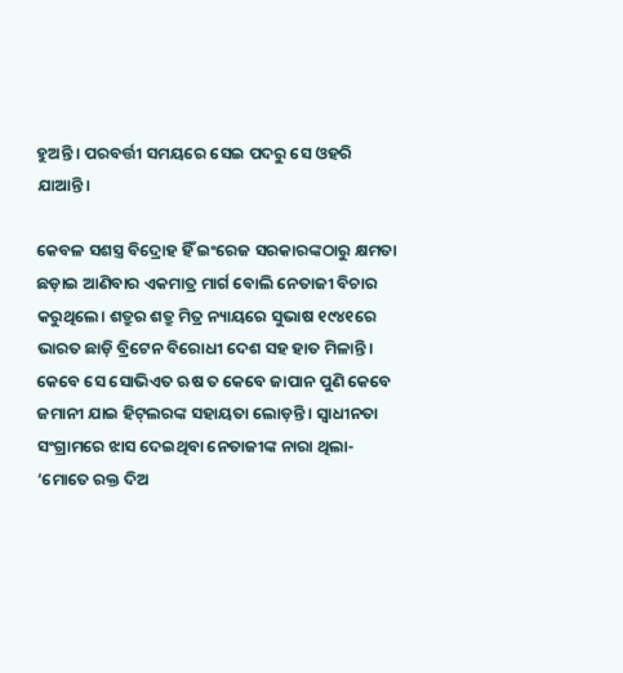ହୁଅନ୍ତି । ପରବର୍ତ୍ତୀ ସମୟରେ ସେଇ ପଦରୁ ସେ ଓହରି ଯାଆନ୍ତି।

କେବଳ ସଶସ୍ତ୍ର ବିଦ୍ରୋହ ହିଁ ଇଂରେଜ ସରକାରଙ୍କଠାରୁ କ୍ଷମତା ଛଡ଼ାଇ ଆଣିବାର ଏକମାତ୍ର ମାର୍ଗ ବୋଲି ନେତାଜୀ ବିଚାର କରୁଥିଲେ। ଶତ୍ରୁର ଶତ୍ରୁ ମିତ୍ର ନ୍ୟାୟରେ ସୁଭାଷ ୧୯୪୧ରେ ଭାରତ ଛାଡ଼ି ବ୍ରିଟେନ ବିରୋଧୀ ଦେଶ ସହ ହାତ ମିଳାନ୍ତି। କେବେ ସେ ସୋଭିଏତ ଋଷ ତ କେବେ ଜାପାନ ପୁଣି କେବେ ଜମାନୀ ଯାଇ ହିଟ୍‌ଲରଙ୍କ ସହାୟତା ଲୋଡ଼ନ୍ତି। ସ୍ୱାଧୀନତା ସଂଗ୍ରାମରେ ଝାସ ଦେଇଥିବା ନେତାଜୀଙ୍କ ନାରା ଥିଲା- ‘ମୋତେ ରକ୍ତ ଦିଅ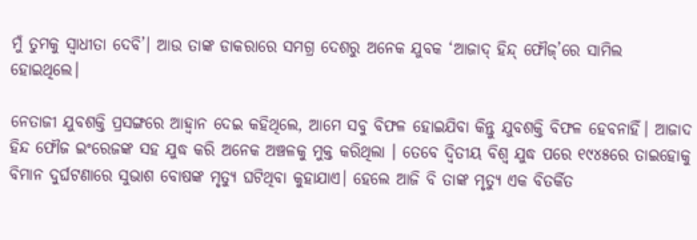ମୁଁ ତୁମକୁ ସ୍ୱାଧୀତା ଦେବି’। ଆଉ ତାଙ୍କ ଡାକରାରେ ସମଗ୍ର ଦେଶରୁ ଅନେକ ଯୁବକ ‘ଆଜାଦ୍‌ ହିନ୍ଦ୍‌ ଫୌଜ୍‌’ରେ ସାମିଲ ହୋଇଥିଲେ।

ନେତାଜୀ ଯୁବଶକ୍ତି ପ୍ରସଙ୍ଗରେ ଆହ୍ୱାନ ଦେଇ କହିଥିଲେ, ଆମେ ସବୁ ବିଫଳ ହୋଇଯିବା କିନ୍ତୁ ଯୁବଶକ୍ତି ବିଫଳ ହେବନାହିଁ। ଆଜାଦ ହିନ୍ଦ ଫୌଜ ଇଂରେଜଙ୍କ ସହ ଯୁଦ୍ଧ କରି ଅନେକ ଅଞ୍ଚଳକୁ ମୁକ୍ତ କରିଥିଲା । ତେବେ ଦ୍ୱିତୀୟ ବିଶ୍ୱ ଯୁଦ୍ଧ ପରେ ୧୯୪୫ରେ ତାଇହୋକୁ ବିମାନ ଦୁର୍ଘଟଣାରେ ସୁଭାଶ ବୋଷଙ୍କ ମୃତ୍ୟୁ ଘଟିଥିବା କୁହାଯାଏ। ହେଲେ ଆଜି ବି ତାଙ୍କ ମୃତ୍ୟୁ ଏକ ବିତର୍କିତ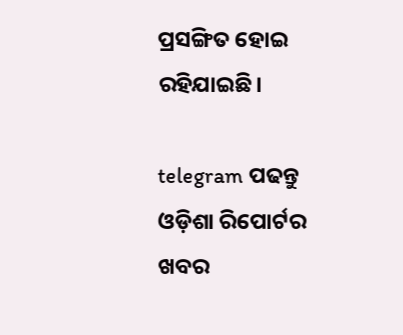ପ୍ରସଙ୍ଗିତ ହୋଇ ରହିଯାଇଛି।

telegram ପଢନ୍ତୁ ଓଡ଼ିଶା ରିପୋର୍ଟର ଖବର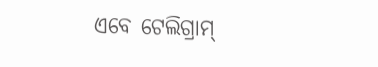ଏବେ ଟେଲିଗ୍ରାମ୍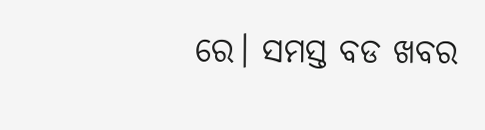ରେ। ସମସ୍ତ ବଡ ଖବର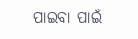ପାଇବା ପାଇଁ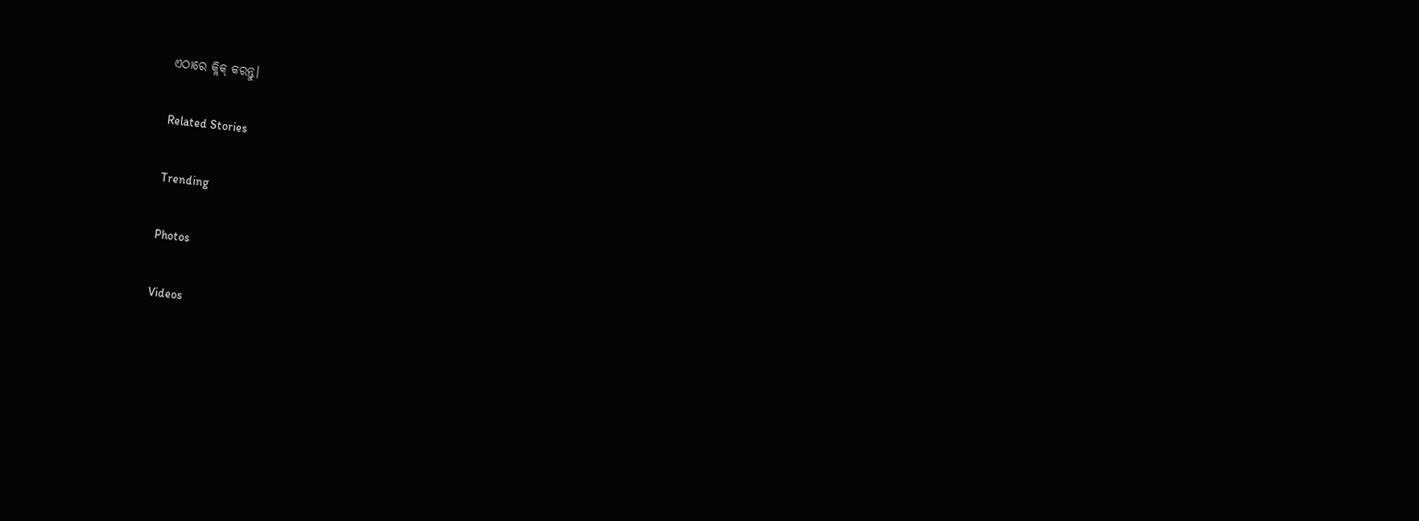ଏଠାରେ କ୍ଲିକ୍ କରନ୍ତୁ।

Related Stories

Trending

Photos

Videos